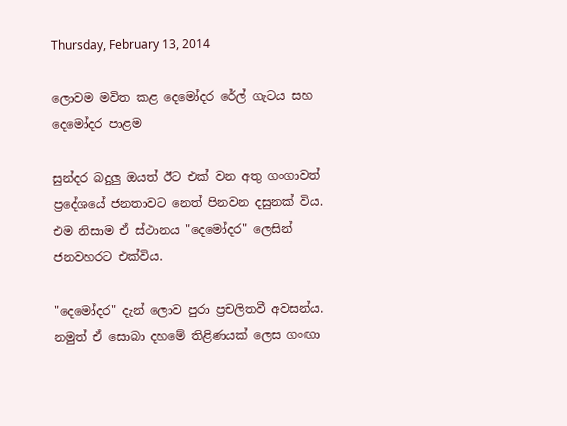Thursday, February 13, 2014

ලොවම මවිත කළ දෙමෝදර රේල් ගැටය සහ දෙමෝදර පාළම

සුන්දර බදුලු ඔයත් ඊට එක්‌ වන අතු ගංගාවත් ප්‍රදේශයේ ජනතාවට නෙත් පිනවන දසුනක්‌ විය. එම නිසාම ඒ ස්‌ථානය "දෙමෝදර" ලෙසින් ජනවහරට එක්‌විය.

"දෙමෝදර" දැන් ලොව පුරා ප්‍රචලිතවී අවසන්ය. නමුත් ඒ සොබා දහමේ තිළිණයක්‌ ලෙස ගංඟා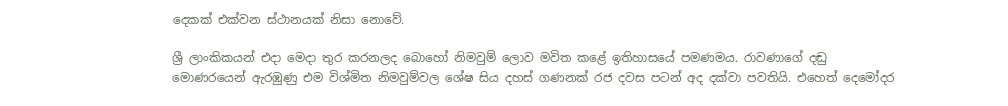දෙකක්‌ එක්‌වන ස්‌ථානයක්‌ නිසා නොවේ.

ශ්‍රී ලාංකිකයන් එදා මෙදා තුර කරනලද බොහෝ නිමවුම් ලොව මවිත කළේ ඉතිහාසයේ පමණමය. රාවණාගේ දඬු මොණරයෙන් ඇරඹුණු එම විශ්මිත නිමවුම්වල ශේෂ සිය දහස්‌ ගණනක්‌ රජ දවස පටන් අද දක්‌වා පවතියි. එහෙත් දෙමෝදර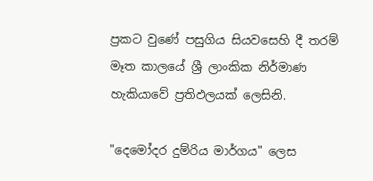ප්‍රකට වුණේ පසුගිය සියවසෙහි දී තරම් මෑත කාලයේ ශ්‍රී ලාංකික නිර්මාණ හැකියාවේ ප්‍රතිඵලයක්‌ ලෙසිනි.

"දෙමෝදර දුම්රිය මාර්ගය" ලෙස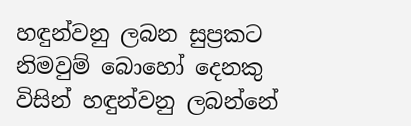හඳුන්වනු ලබන සුප්‍රකට නිමවුම් බොහෝ දෙනකු විසින් හඳුන්වනු ලබන්නේ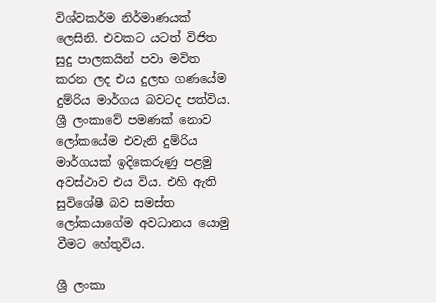විශ්වකර්ම නිර්මාණයක්‌ ලෙසිනි. එවකට යටත් විජිත සුදු පාලකයින් පවා මවිත කරන ලද එය දුලභ ගණයේම දුම්රිය මාර්ගය බවටද පත්විය. ශ්‍රී ලංකාවේ පමණක්‌ නොව ලෝකයේම එවැනි දුම්රිය මාර්ගයක්‌ ඉදිකෙරුණු පළමු අවස්‌ථාව එය විය. එහි ඇති සුවිශේෂී බව සමස්‌ත ලෝකයාගේම අවධානය යොමු වීමට හේතුවිය.

ශ්‍රී ලංකා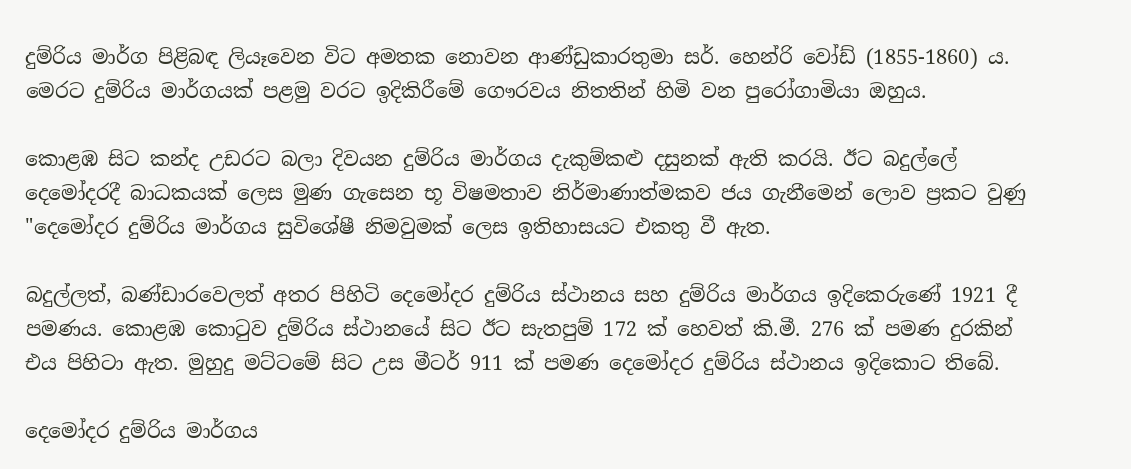දුම්රිය මාර්ග පිළිබඳ ලියෑවෙන විට අමතක නොවන ආණ්‌ඩුකාරතුමා සර්. හෙන්රි වෝඩ් (1855-1860) ය. මෙරට දුම්රිය මාර්ගයක්‌ පළමු වරට ඉදිකිරීමේ ගෞරවය නිතතින් හිමි වන පුරෝගාමියා ඔහුය.

කොළඹ සිට කන්ද උඩරට බලා දිවයන දුම්රිය මාර්ගය දැකුම්කළු දසුනක්‌ ඇති කරයි. ඊට බදුල්ලේ දෙමෝදරදී බාධකයක්‌ ලෙස මුණ ගැසෙන භූ විෂමතාව නිර්මාණාත්මකව ජය ගැනීමෙන් ලොව ප්‍රකට වුණු "දෙමෝදර දුම්රිය මාර්ගය සුවිශේෂී නිමවුමක්‌ ලෙස ඉතිහාසයට එකතු වී ඇත.

බදුල්ලත්, බණ්‌ඩාරවෙලත් අතර පිහිටි දෙමෝදර දුම්රිය ස්‌ථානය සහ දුම්රිය මාර්ගය ඉදිකෙරුණේ 1921 දී පමණය. කොළඹ කොටුව දුම්රිය ස්‌ථානයේ සිට ඊට සැතපුම් 172 ක්‌ හෙවත් කි.මී. 276 ක්‌ පමණ දුරකින් එය පිහිටා ඇත. මුහුදු මට්‌ටමේ සිට උස මීටර් 911 ක්‌ පමණ දෙමෝදර දුම්රිය ස්‌ථානය ඉදිකොට තිබේ.

දෙමෝදර දුම්රිය මාර්ගය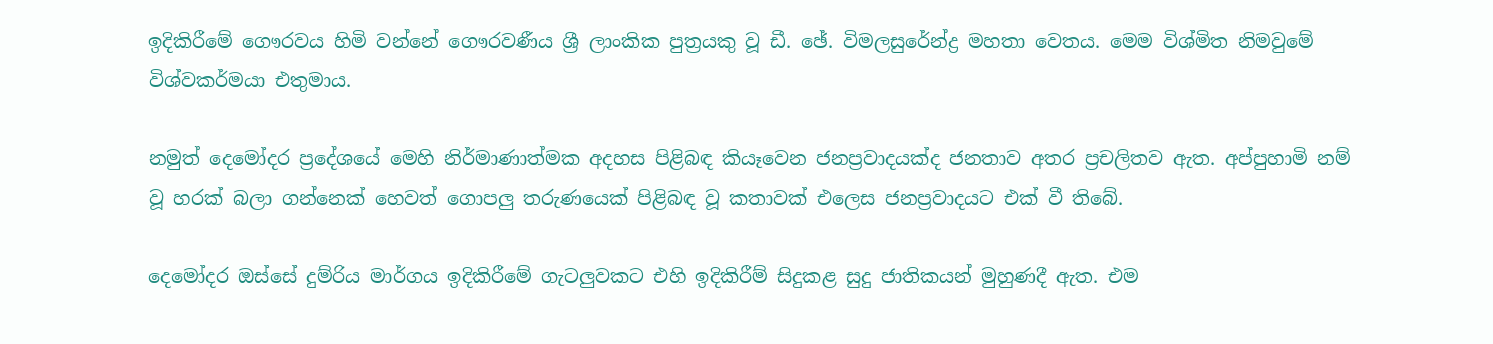ඉදිකිරීමේ ගෞරවය හිමි වන්නේ ගෞරවණීය ශ්‍රී ලාංකික පුත්‍රයකු වූ ඩී. ඡේ. විමලසුරේන්ද්‍ර මහතා වෙතය. මෙම විශ්මිත නිමවුමේ විශ්වකර්මයා එතුමාය.

නමුත් දෙමෝදර ප්‍රදේශයේ මෙහි නිර්මාණාත්මක අදහස පිළිබඳ කියෑවෙන ජනප්‍රවාදයක්‌ද ජනතාව අතර ප්‍රචලිතව ඇත. අප්පුහාමි නම් වූ හරක්‌ බලා ගන්නෙක්‌ හෙවත් ගොපලු තරුණයෙක්‌ පිළිබඳ වූ කතාවක්‌ එලෙස ජනප්‍රවාදයට එක්‌ වී තිබේ.

දෙමෝදර ඔස්‌සේ දුම්රිය මාර්ගය ඉදිකිරීමේ ගැටලුවකට එහි ඉදිකිරීම් සිදුකළ සුදු ජාතිකයන් මුහුණදී ඇත. එම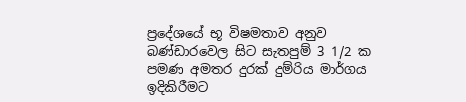ප්‍රදේශයේ භූ විෂමතාව අනුව බණ්‌ඩාරවෙල සිට සැතපුම් 3 1/2 ක පමණ අමතර දුරක්‌ දුම්රිය මාර්ගය ඉදිකිරීමට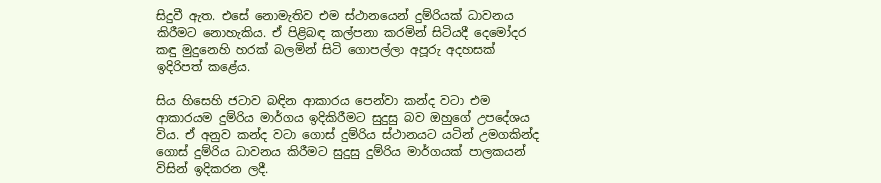සිදුවී ඇත. එසේ නොමැතිව එම ස්‌ථානයෙන් දුම්රියක්‌ ධාවනය කිරීමට නොහැකිය. ඒ පිළිබඳ කල්පනා කරමින් සිටියදී දෙමෝදර කඳු මුදුනෙහි හරක්‌ බලමින් සිටි ගොපල්ලා අපූරු අදහසක්‌ ඉදිරිපත් කළේය.

සිය හිසෙහි ජටාව බඳින ආකාරය පෙන්වා කන්ද වටා එම ආකාරයම දුම්රිය මාර්ගය ඉදිකිරීමට සුදුසු බව ඔහුගේ උපදේශය විය. ඒ අනුව කන්ද වටා ගොස්‌ දුම්රිය ස්‌ථානයට යටින් උමගකින්ද ගොස්‌ දුම්රිය ධාවනය කිරීමට සුදුසු දුම්රිය මාර්ගයක්‌ පාලකයන් විසින් ඉදිකරන ලදී.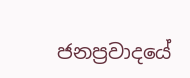ජනප්‍රවාදයේ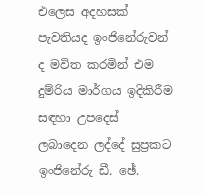එලෙස අදහසක්‌ පැවතියද ඉංජිනේරුවන් ද මවිත කරමින් එම දුම්රිය මාර්ගය ඉදිකිරීම සඳහා උපදෙස්‌ ලබාදෙන ලද්දේ සුප්‍රකට ඉංජිනේරු ඩී. ඡේ.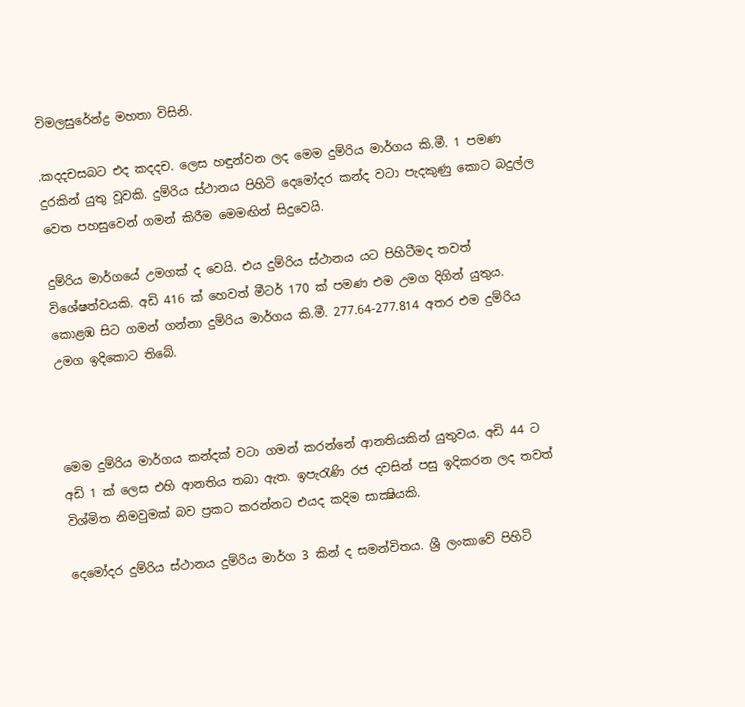විමලසුරේන්ද්‍ර මහතා විසිනි.

.කදදචසබට එද කදදච. ලෙස හඳුන්වන ලද මෙම දුම්රිය මාර්ගය කි.මී. 1 පමණ දුරකින් යුතු වූවකි. දුම්රිය ස්‌ථානය පිහිටි දෙමෝදර කන්ද වටා පැදකුණු කොට බදුල්ල වෙත පහසුවෙන් ගමන් කිරීම මෙමඟින් සිදුවෙයි.

දුම්රිය මාර්ගයේ උමගක්‌ ද වෙයි. එය දුම්රිය ස්‌ථානය යට පිහිටීමද තවත් විශේෂත්වයකි. අඩි 416 ක්‌ හෙවත් මීටර් 170 ක්‌ පමණ එම උමග දිගින් යුතුය. කොළඹ සිට ගමන් ගන්නා දුම්රිය මාර්ගය කි.මී. 277.64-277.814 අතර එම දුම්රිය උමග ඉදිකොට තිබේ.



මෙම දුම්රිය මාර්ගය කන්දක්‌ වටා ගමන් කරන්නේ ආනතියකින් යුතුවය. අඩි 44 ට අඩි 1 ක්‌ ලෙස එහි ආනතිය තබා ඇත. ඉපැරැණි රජ දවසින් පසු ඉදිකරන ලද තවත් විශ්මිත නිමවුමක්‌ බව ප්‍රකට කරන්නට එයද කදිම සාක්‍ෂියකි.

දෙමෝදර දුම්රිය ස්‌ථානය දුම්රිය මාර්ග 3 කින් ද සමන්විතය. ශ්‍රී ලංකාවේ පිහිටි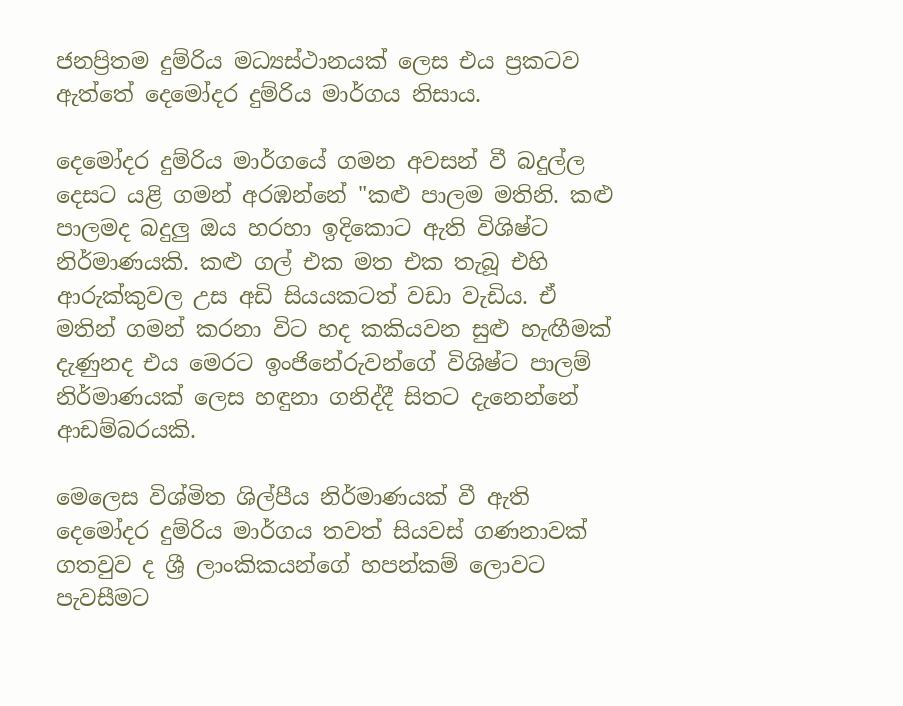ජනප්‍රිතම දුම්රිය මධ්‍යස්‌ථානයක්‌ ලෙස එය ප්‍රකටව ඇත්තේ දෙමෝදර දුම්රිය මාර්ගය නිසාය.

දෙමෝදර දුම්රිය මාර්ගයේ ගමන අවසන් වී බදුල්ල දෙසට යළි ගමන් අරඹන්නේ "කළු පාලම මතිනි. කළු පාලමද බදුලු ඔය හරහා ඉදිකොට ඇති විශිෂ්ට නිර්මාණයකි. කළු ගල් එක මත එක තැබූ එහි ආරුක්‌කුවල උස අඩි සියයකටත් වඩා වැඩිය. ඒ මතින් ගමන් කරනා විට හද කකියවන සුළු හැඟීමක්‌ දැණුනද එය මෙරට ඉංජිනේරුවන්ගේ විශිෂ්ට පාලම් නිර්මාණයක්‌ ලෙස හඳුනා ගනිද්දී සිතට දැනෙන්නේ ආඩම්බරයකි.

මෙලෙස විශ්මිත ශිල්පීය නිර්මාණයක්‌ වී ඇති දෙමෝදර දුම්රිය මාර්ගය තවත් සියවස්‌ ගණනාවක්‌ ගතවුව ද ශ්‍රී ලාංකිකයන්ගේ හපන්කම් ලොවට පැවසීමට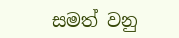සමත් වනු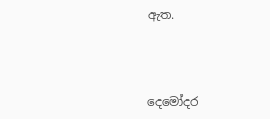ඇත.



දෙමෝදර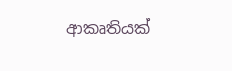ආකෘතියක්‌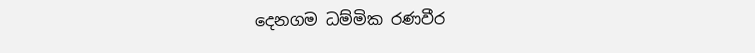දෙනගම ධම්මික රණවීර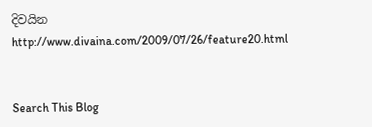දිවයින
http://www.divaina.com/2009/07/26/feature20.html


Search This Blog